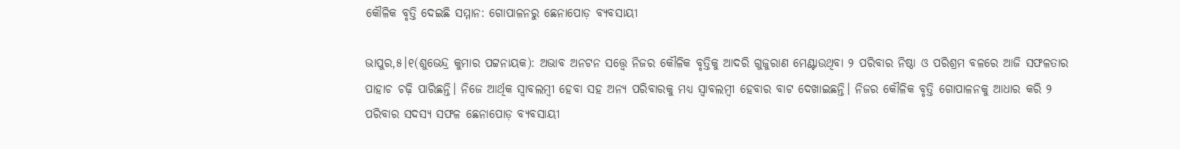କୌଳିକ ବୃତ୍ତି ଦେଇଛି ସମ୍ମାନ: ଗୋପାଳନରୁ ଛେନାପୋଡ଼ ବ୍ୟବସାୟୀ

ଭାପୁର,୫।୧(ଶୁଭେନ୍ଦ୍ର କୁମାର ପଟ୍ଟନାୟକ): ଅଭାବ ଅନଟନ ସତ୍ତ୍ୱେ ନିଜର କୌଳିକ ବୃତ୍ତିକୁ ଆଦରି ଗୁଜୁରାଣ ମେଣ୍ଟାଉଥିବା ୨ ପରିବାର ନିଷ୍ଠା ଓ ପରିଶ୍ରମ ବଳରେ ଆଜି ସଫଳତାର ପାହାଚ ଚଢ଼ି ପାରିଛନ୍ତି। ନିଜେ ଆର୍ଥିକ ସ୍ବାବଲମ୍ବୀ ହେବା ସହ ଅନ୍ୟ ପରିବାରକୁ ମଧ୍ୟ ସ୍ବାବଲମ୍ବୀ ହେବାର ବାଟ ଦେଖାଇଛନ୍ତି। ନିଜର କୌଳିକ ବୃତ୍ତି ଗୋପାଳନକୁ ଆଧାର କରି ୨ ପରିବାର ସଦସ୍ୟ ସଫଳ ଛେନାପୋଡ଼ ବ୍ୟବସାୟୀ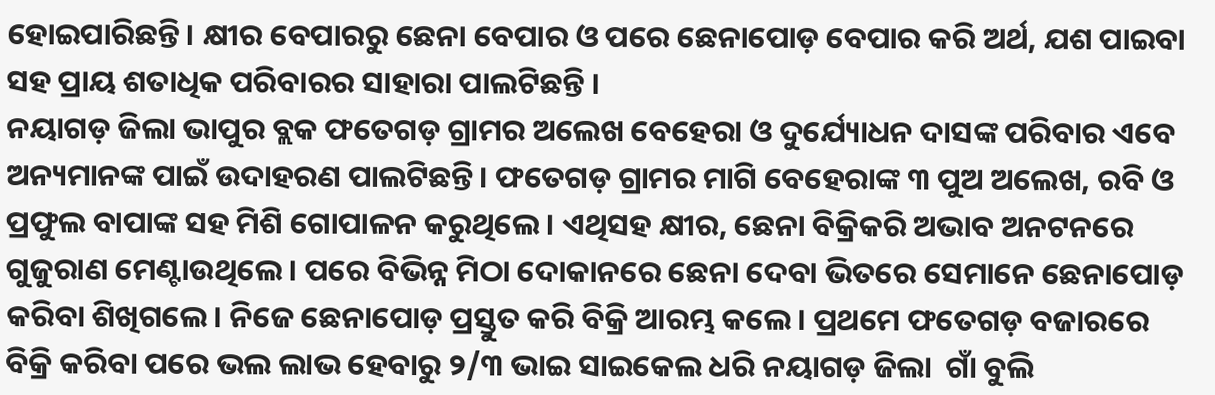ହୋଇପାରିଛନ୍ତି। କ୍ଷୀର ବେପାରରୁ ଛେନା ବେପାର ଓ ପରେ ଛେନାପୋଡ଼ ବେପାର କରି ଅର୍ଥ, ଯଶ ପାଇବା ସହ ପ୍ରାୟ ଶତାଧିକ ପରିବାରର ସାହାରା ପାଲଟିଛନ୍ତି ।
ନୟାଗଡ଼ ଜିଲା ଭାପୁର ବ୍ଲକ ଫତେଗଡ଼ ଗ୍ରାମର ଅଲେଖ ବେହେରା ଓ ଦୁର୍ଯ୍ୟୋଧନ ଦାସଙ୍କ ପରିବାର ଏବେ ଅନ୍ୟମାନଙ୍କ ପାଇଁ ଉଦାହରଣ ପାଲଟିଛନ୍ତି। ଫତେଗଡ଼ ଗ୍ରାମର ମାଗି ବେହେରାଙ୍କ ୩ ପୁଅ ଅଲେଖ, ରବି ଓ ପ୍ରଫୁଲ ବାପାଙ୍କ ସହ ମିଶି ଗୋପାଳନ କରୁଥିଲେ। ଏଥିସହ କ୍ଷୀର, ଛେନା ବିକ୍ରିକରି ଅଭାବ ଅନଟନରେ ଗୁଜୁରାଣ ମେଣ୍ଟାଉଥିଲେ। ପରେ ବିଭିନ୍ନ ମିଠା ଦୋକାନରେ ଛେନା ଦେବା ଭିତରେ ସେମାନେ ଛେନାପୋଡ଼ କରିବା ଶିଖିଗଲେ। ନିଜେ ଛେନାପୋଡ଼ ପ୍ରସ୍ତୁତ କରି ବିକ୍ରି ଆରମ୍ଭ କଲେ। ପ୍ରଥମେ ଫତେଗଡ଼ ବଜାରରେ ବିକ୍ରି କରିବା ପରେ ଭଲ ଲାଭ ହେବାରୁ ୨/୩ ଭାଇ ସାଇକେଲ ଧରି ନୟାଗଡ଼ ଜିଲା  ଗାଁ ବୁଲି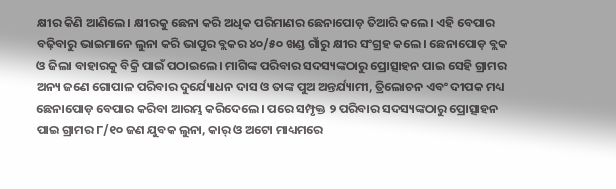କ୍ଷୀର କିଣି ଆଣିଲେ। କ୍ଷୀରକୁ ଛେନା କରି ଅଧିକ ପରିମାଣର ଛେନାପୋଡ଼ ତିଆରି କଲେ। ଏହି ବେପାର ବଢ଼ିବାରୁ ଭାଇମାନେ ଲୁନା କରି ଭାପୁର ବ୍ଲକର ୪୦/୫୦ ଖଣ୍ଡ ଗାଁରୁ କ୍ଷୀର ସଂଗ୍ରହ କଲେ। ଛେନାପୋଡ଼ ବ୍ଲକ ଓ ଜିଲା ବାହାରକୁ ବିକ୍ରି ପାଇଁ ପଠାଇଲେ। ମାଗିଙ୍କ ପରିବାର ସଦସ୍ୟଙ୍କଠାରୁ ପ୍ରୋତ୍ସାହନ ପାଇ ସେହି ଗ୍ରାମର ଅନ୍ୟ ଜଣେ ଗୋପାଳ ପରିବାର ଦୁର୍ଯ୍ୟୋଧନ ଦାସ ଓ ତାଙ୍କ ପୁଅ ଅନ୍ତର୍ଯ୍ୟାମୀ, ତ୍ରିଲୋଚନ ଏବଂ ଦୀପକ ମଧ୍ୟ ଛେନାପୋଡ଼ ବେପାର କରିବା ଆରମ୍ଭ କରିଦେଲେ। ପରେ ସମ୍ପୃକ୍ତ ୨ ପରିବାର ସଦସ୍ୟଙ୍କଠାରୁ ପ୍ରୋତ୍ସାହନ ପାଇ ଗ୍ରାମର ୮/୧୦ ଜଣ ଯୁବକ ଲୁନା, କାର୍‌ ଓ ଅଟୋ ମାଧ୍ୟମରେ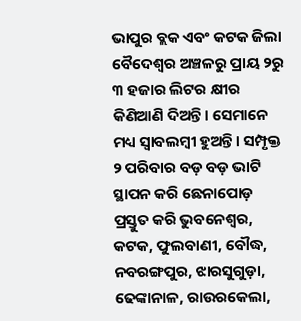ଭାପୁର ବ୍ଲକ ଏବଂ କଟକ ଜିଲା ବୈଦେଶ୍ୱର ଅଞ୍ଚଳରୁ ପ୍ରାୟ ୨ରୁ ୩ ହଜାର ଲିଟର କ୍ଷୀର କିଣିଆଣି ଦିଅନ୍ତି। ସେମାନେ ମଧ୍ୟ ସ୍ବାବଲମ୍ବୀ ହୁଅନ୍ତି। ସମ୍ପୃକ୍ତ ୨ ପରିବାର ବଡ଼ ବଡ଼ ଭାଟି ସ୍ଥାପନ କରି ଛେନାପୋଡ଼ ପ୍ରସ୍ତୁତ କରି ଭୁବନେଶ୍ୱର, କଟକ, ଫୁଲବାଣୀ, ବୌଦ୍ଧ, ନବରଙ୍ଗପୁର, ଝାରସୁଗୁଡ଼ା, ଢେଙ୍କାନାଳ, ରାଉରକେଲା,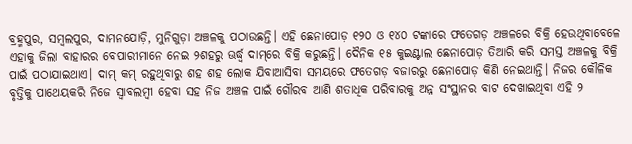ବ୍ରହ୍ମପୁର, ସମ୍ବଲପୁର, ଦାମନଯୋଡ଼ି, ମୁନିଗୁଡ଼ା ଅଞ୍ଚଳକୁ ପଠାଉଛନ୍ତି। ଏହି ଛେନାପୋଡ଼ ୧୨୦ ଓ ୧୪୦ ଟଙ୍କାରେ ଫତେଗଡ଼ ଅଞ୍ଚଳରେ ବିକ୍ରି ହେଉଥିବାବେଳେ ଏହାକୁ ଜିଲା ବାହାରର ବେପାରୀମାନେ ନେଇ ୨ଶହରୁ ଊର୍ଦ୍ଧ୍ୱ ଦାମ୍‌ରେ ବିକ୍ରି କରୁଛନ୍ତି। ଦୈନିକ ୧୫ କୁଇଣ୍ଟାଲ ଛେନାପୋଡ଼ ତିଆରି କରି ସମସ୍ତ ଅଞ୍ଚଳକୁ ବିକ୍ରି ପାଇଁ ପଠାଯାଇଥାଏ। ଦାମ୍‌ କମ୍‌ ରହୁଥିବାରୁ ଶହ ଶହ ଲୋକ ଯିବାଆସିବା ସମୟରେ ଫତେଗଡ଼ ବଜାରରୁ ଛେନାପୋଡ଼ କିଣି ନେଇଥାନ୍ତି। ନିଜର କୌଳିକ ବୃତ୍ତିକୁ ପାଥେୟକରି ନିଜେ ସ୍ବାବଲମ୍ବୀ ହେବା ସହ ନିଜ ଅଞ୍ଚଳ ପାଇଁ ଗୌରବ ଆଣି ଶତାଧିକ ପରିବାରକୁ ଅନ୍ନ ସଂସ୍ଥାନର ବାଟ ଦେଖାଇଥିବା ଏହି ୨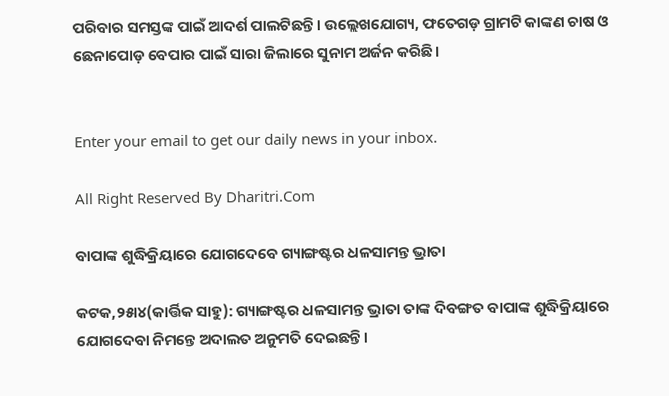ପରିବାର ସମସ୍ତଙ୍କ ପାଇଁ ଆଦର୍ଶ ପାଲଟିଛନ୍ତି। ଉଲ୍ଲେଖଯୋଗ୍ୟ, ଫତେଗଡ଼ ଗ୍ରାମଟି କାଙ୍କଣ ଚାଷ ଓ ଛେନାପୋଡ଼ ବେପାର ପାଇଁ ସାରା ଜିଲାରେ ସୁନାମ ଅର୍ଜନ କରିଛି।


Enter your email to get our daily news in your inbox.

All Right Reserved By Dharitri.Com

ବାପାଙ୍କ ଶୁଦ୍ଧିକ୍ରିୟାରେ ଯୋଗଦେବେ ଗ୍ୟାଙ୍ଗଷ୍ଟର ଧଳସାମନ୍ତ ଭ୍ରାତା

କଟକ,୨୫ା୪(କାର୍ତ୍ତିକ ସାହୁ): ଗ୍ୟାଙ୍ଗଷ୍ଟର ଧଳସାମନ୍ତ ଭ୍ରାତା ତାଙ୍କ ଦିବଙ୍ଗତ ବାପାଙ୍କ ଶୁଦ୍ଧିକ୍ରିୟାରେ ଯୋଗଦେବା ନିମନ୍ତେ ଅଦାଲତ ଅନୁମତି ଦେଇଛନ୍ତି।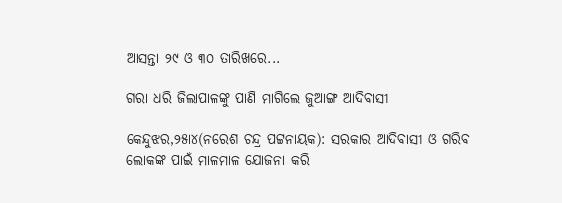ଆସନ୍ତା ୨୯ ଓ ୩୦ ତାରିଖରେ...

ଗରା ଧରି ଜିଲାପାଳଙ୍କୁ ପାଣି ମାଗିଲେ ଜୁଆଙ୍ଗ ଆଦିବାସୀ

କେନ୍ଦୁଝର,୨୫ା୪(ନରେଶ ଚନ୍ଦ୍ର ପଟ୍ଟନାୟକ): ସରକାର ଆଦିବାସୀ ଓ ଗରିବ ଲୋକଙ୍କ ପାଇଁ ମାଳମାଳ ଯୋଜନା କରି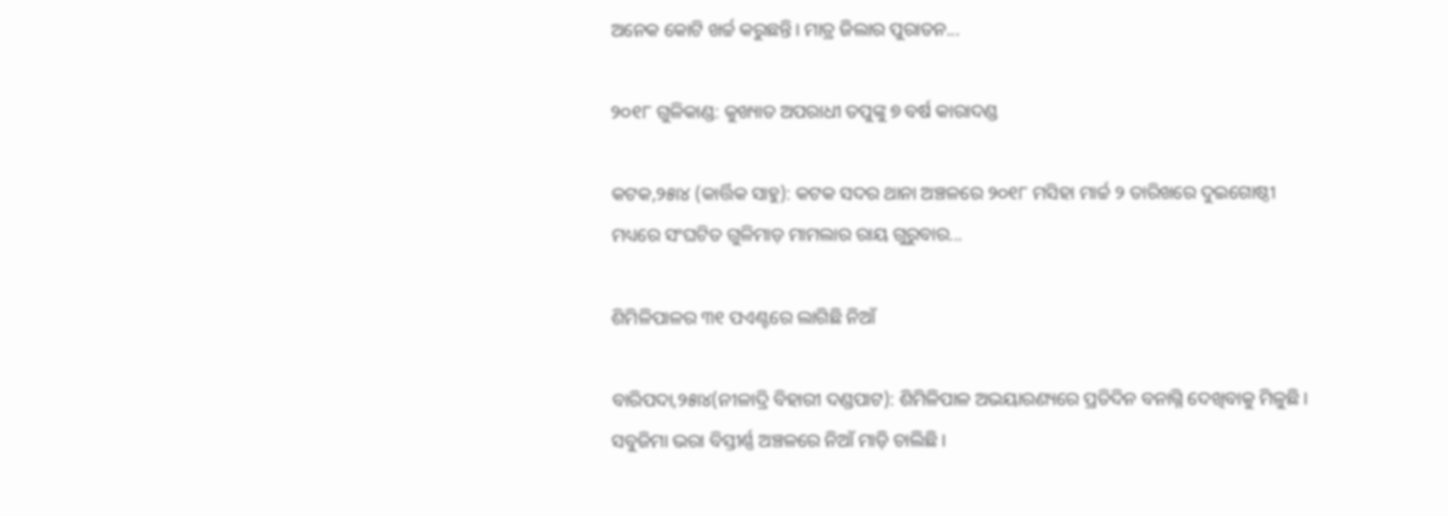ଅନେକ କୋଟି ଖର୍ଚ୍ଚ କରୁଛନ୍ତି। ମାତ୍ର ଜିଲାର ପୁରାତନ...

୨୦୧୮ ଗୁଳିକାଣ୍ଡ: କୁଖ୍ୟାତ ଅପରାଧୀ ତପୁଙ୍କୁ ୭ ବର୍ଷ କାରାଦଣ୍ଡ

କଟକ,୨୫ା୪ (କାର୍ତ୍ତିକ ସାହୁ): କଟକ ସଦର ଥାନା ଅଞ୍ଚଳରେ ୨୦୧୮ ମସିହା ମାର୍ଚ୍ଚ ୨ ତାରିଖରେ ଦୁଇଗୋଷ୍ଠୀ ମଧ୍ୟରେ ସଂଘଟିତ ଗୁଳିମାଡ଼ ମାମଲାର ରାୟ ଗୁରୁବାର...

ଶିମିଳିପାଳର ୩୧ ପଏଣ୍ଟରେ ଲାଗିଛି ନିଆଁ

ବାରିପଦା,୨୫ା୪(ନୀଳାଦ୍ରି ବିହାରୀ ଦଣ୍ଡପାଟ): ଶିମିଳିପାଳ ଅଭୟାରଣ୍ୟରେ ପ୍ରତିଦିନ ବନାଗ୍ନି ଦେଖିବାକୁ ମିଳୁଛି। ସବୁଜିମା ଭରା ବିସ୍ତୀର୍ଣ୍ଣ ଅଞ୍ଚଳରେ ନିଆଁ ମାଡ଼ି ଚାଲିଛି।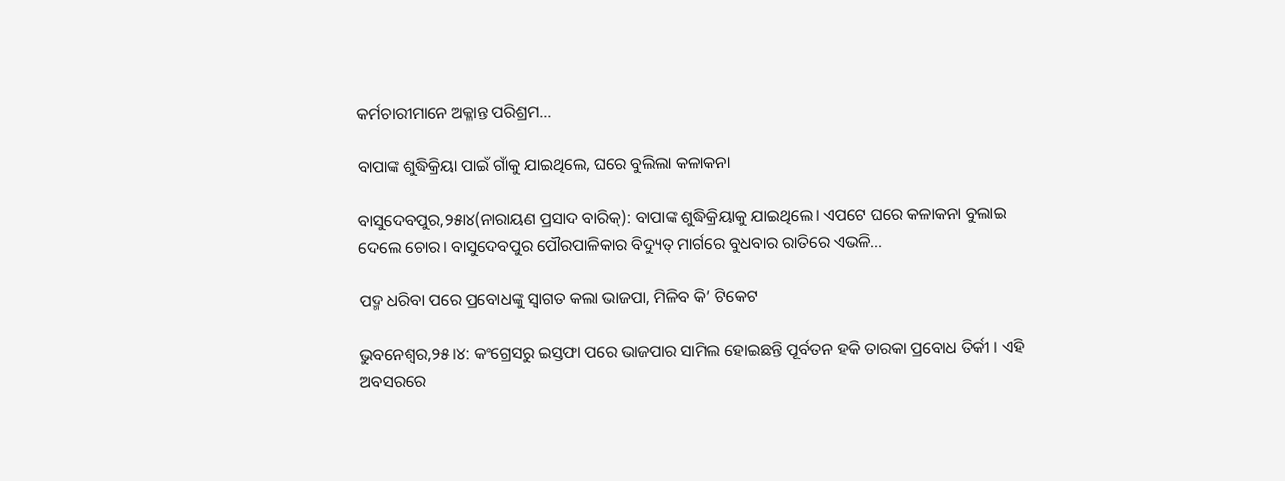କର୍ମଚାରୀମାନେ ଅକ୍ଳାନ୍ତ ପରିଶ୍ରମ...

ବାପାଙ୍କ ଶୁଦ୍ଧିକ୍ରିୟା ପାଇଁ ଗାଁକୁ ଯାଇଥିଲେ, ଘରେ ବୁଲିଲା କଳାକନା

ବାସୁଦେବପୁର,୨୫ା୪(ନାରାୟଣ ପ୍ରସାଦ ବାରିକ୍‌): ବାପାଙ୍କ ଶୁଦ୍ଧିକ୍ରିୟାକୁ ଯାଇଥିଲେ। ଏପଟେ ଘରେ କଳାକନା ବୁଲାଇ ଦେଲେ ଚୋର। ବାସୁଦେବପୁର ପୌରପାଳିକାର ବିଦ୍ୟୁତ୍‌ ମାର୍ଗରେ ବୁଧବାର ରାତିରେ ଏଭଳି...

ପଦ୍ମ ଧରିବା ପରେ ପ୍ରବୋଧଙ୍କୁ ସ୍ବାଗତ କଲା ଭାଜପା, ମିଳିବ କି’ ଟିକେଟ

ଭୁବନେଶ୍ୱର,୨୫।୪: କଂଗ୍ରେସରୁ ଇସ୍ତଫା ପରେ ଭାଜପାର ସାମିଲ ହୋଇଛନ୍ତି ପୂର୍ବତନ ହକି ତାରକା ପ୍ରବୋଧ ତିର୍କୀ । ଏହି ଅବସରରେ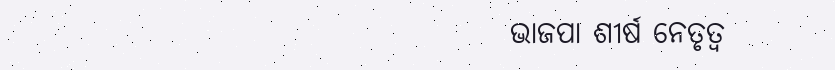ଭାଜପା ଶୀର୍ଷ ନେତୃତ୍ୱ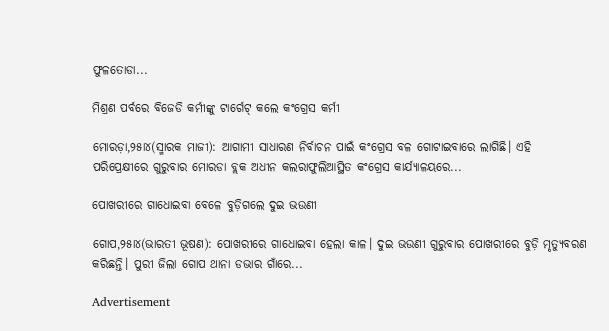ଫୁଳତୋଡା...

ମିଶ୍ରଣ ପର୍ବରେ ବିଜେଡି କର୍ମୀଙ୍କୁ ଟାର୍ଗେଟ୍‌ କଲେ କଂଗ୍ରେସ କର୍ମୀ

ମୋରଡ଼ା,୨୫ା୪(ସ୍ମାରକ ମାଜୀ): ଆଗାମୀ ସାଧାରଣ ନିର୍ବାଚନ ପାଇଁ କଂଗ୍ରେସ ବଳ ଗୋଟାଇବାରେ ଲାଗିଛି। ଏହି ପରିପ୍ରେକ୍ଷୀରେ ଗୁରୁବାର ମୋରଡା ବ୍ଲକ ଅଧୀନ କଲରାଫୁଲିଆସ୍ଥିତ କଂଗ୍ରେସ କାର୍ଯ୍ୟାଳୟରେ...

ପୋଖରୀରେ ଗାଧୋଇବା ବେଳେ ବୁଡ଼ିଗଲେ ଦୁଇ ଭଉଣୀ

ଗୋପ,୨୫ା୪(ଭାରତୀ ଭୂଷଣ): ପୋଖରୀରେ ଗାଧୋଇବା ହେଲା କାଳ। ଦୁଇ ଭଉଣୀ ଗୁରୁବାର ପୋଖରୀରେ ବୁଡ଼ି ମୃତ୍ୟୁବରଣ କରିଛନ୍ତି। ପୁରୀ ଜିଲା ଗୋପ ଥାନା ଡଭାର ଗାଁରେ...

Advertisement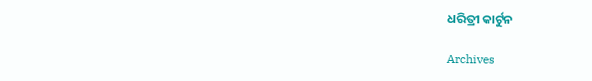ଧରିତ୍ରୀ କାର୍ଟୁନ

Archives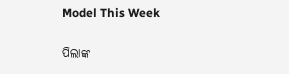Model This Week

ପିଲାଙ୍କ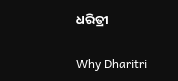ଧରିତ୍ରୀ

Why Dharitri